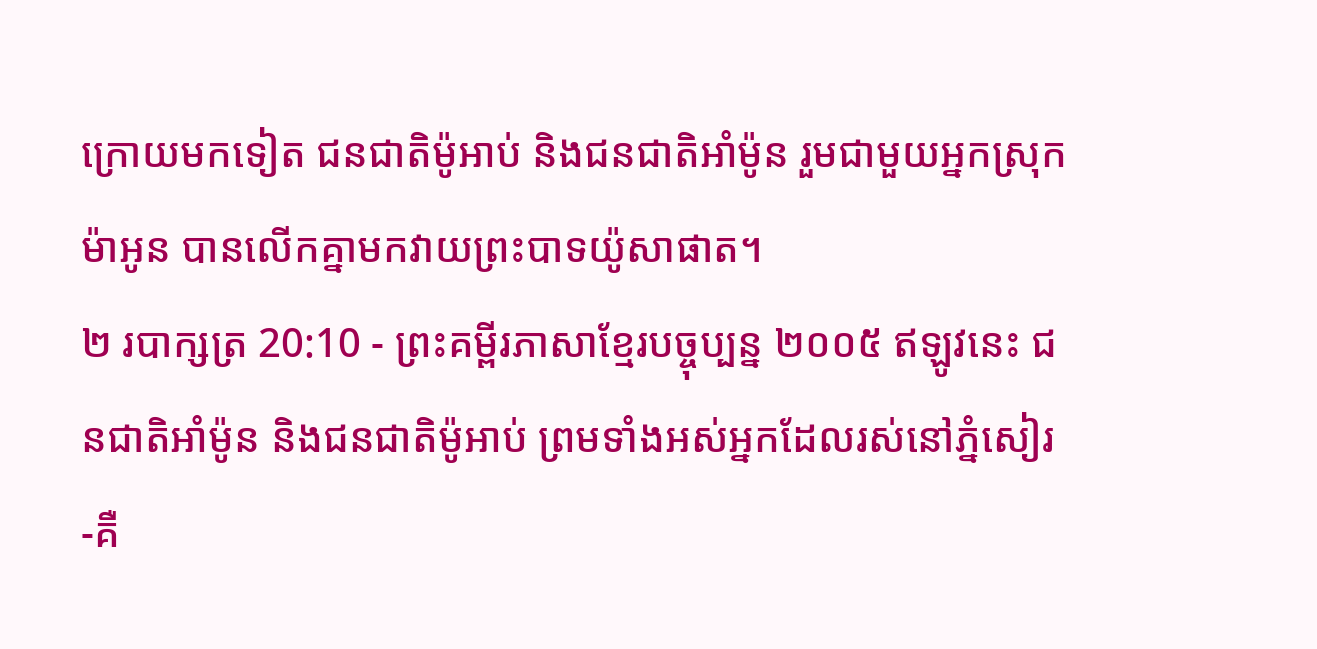ក្រោយមកទៀត ជនជាតិម៉ូអាប់ និងជនជាតិអាំម៉ូន រួមជាមួយអ្នកស្រុកម៉ាអូន បានលើកគ្នាមកវាយព្រះបាទយ៉ូសាផាត។
២ របាក្សត្រ 20:10 - ព្រះគម្ពីរភាសាខ្មែរបច្ចុប្បន្ន ២០០៥ ឥឡូវនេះ ជនជាតិអាំម៉ូន និងជនជាតិម៉ូអាប់ ព្រមទាំងអស់អ្នកដែលរស់នៅភ្នំសៀរ -គឺ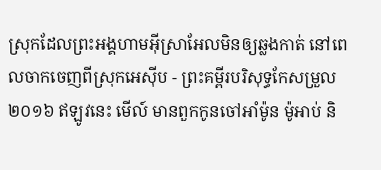ស្រុកដែលព្រះអង្គហាមអ៊ីស្រាអែលមិនឲ្យឆ្លងកាត់ នៅពេលចាកចេញពីស្រុកអេស៊ីប - ព្រះគម្ពីរបរិសុទ្ធកែសម្រួល ២០១៦ ឥឡូវនេះ មើល៍ មានពួកកូនចៅអាំម៉ូន ម៉ូអាប់ និ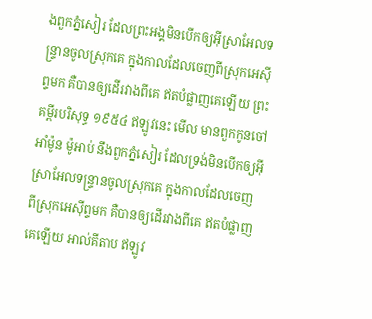ងពួកភ្នំសៀរ ដែលព្រះអង្គមិនបើកឲ្យអ៊ីស្រាអែលទន្ទ្រានចូលស្រុកគេ ក្នុងកាលដែលចេញពីស្រុកអេស៊ីព្ទមក គឺបានឲ្យដើរវាងពីគេ ឥតបំផ្លាញគេឡើយ ព្រះគម្ពីរបរិសុទ្ធ ១៩៥៤ ឥឡូវនេះ មើល មានពួកកូនចៅអាំម៉ូន ម៉ូអាប់ នឹងពួកភ្នំសៀរ ដែលទ្រង់មិនបើកឲ្យអ៊ីស្រាអែលទន្ទ្រានចូលស្រុកគេ ក្នុងកាលដែលចេញ ពីស្រុកអេស៊ីព្ទមក គឺបានឲ្យដើរវាងពីគេ ឥតបំផ្លាញគេឡើយ អាល់គីតាប ឥឡូវ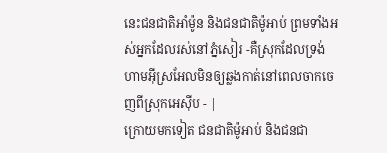នេះជនជាតិអាំម៉ូន និងជនជាតិម៉ូអាប់ ព្រមទាំងអស់អ្នកដែលរស់នៅភ្នំសៀរ -គឺស្រុកដែលទ្រង់ហាមអ៊ីស្រអែលមិនឲ្យឆ្លងកាត់នៅពេលចាកចេញពីស្រុកអេស៊ីប - |
ក្រោយមកទៀត ជនជាតិម៉ូអាប់ និងជនជា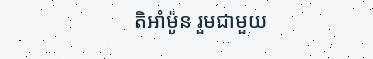តិអាំម៉ូន រួមជាមួយ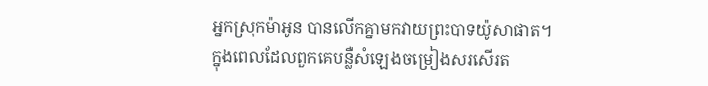អ្នកស្រុកម៉ាអូន បានលើកគ្នាមកវាយព្រះបាទយ៉ូសាផាត។
ក្នុងពេលដែលពួកគេបន្លឺសំឡេងចម្រៀងសរសើរត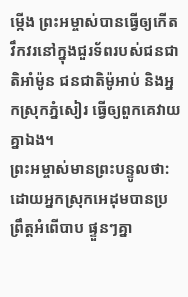ម្កើង ព្រះអម្ចាស់បានធ្វើឲ្យកើតវឹកវរនៅក្នុងជួរទ័ពរបស់ជនជាតិអាំម៉ូន ជនជាតិម៉ូអាប់ និងអ្នកស្រុកភ្នំសៀរ ធ្វើឲ្យពួកគេវាយគ្នាឯង។
ព្រះអម្ចាស់មានព្រះបន្ទូលថា: ដោយអ្នកស្រុកអេដុមបានប្រព្រឹត្តអំពើបាប ផ្ទួនៗគ្នា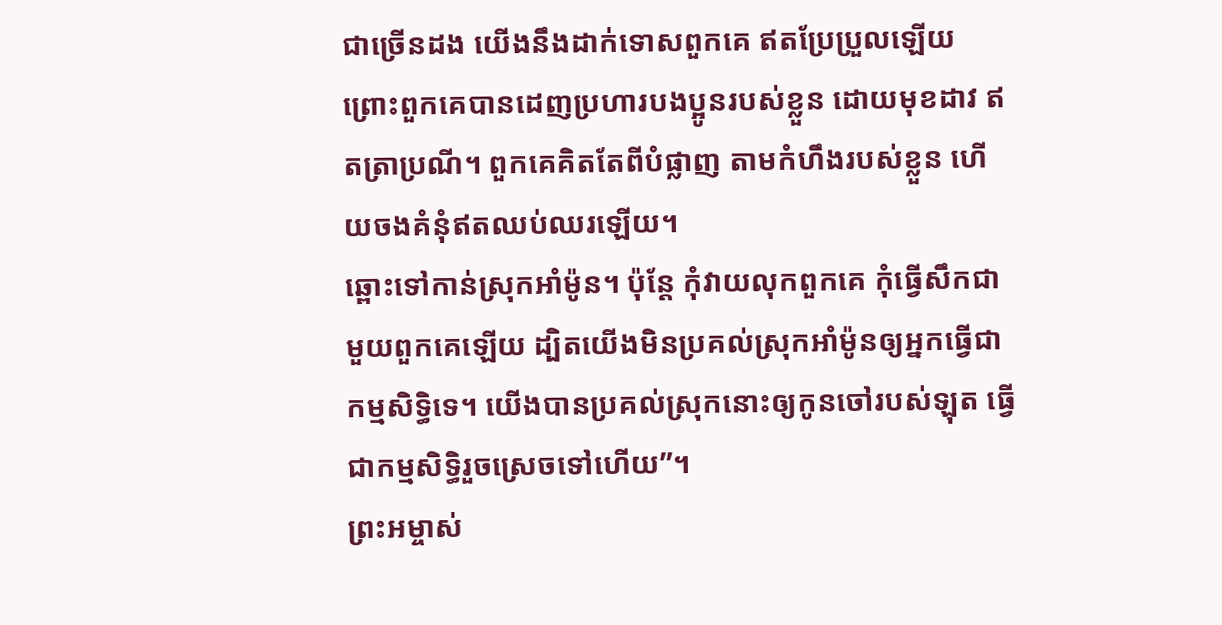ជាច្រើនដង យើងនឹងដាក់ទោសពួកគេ ឥតប្រែប្រួលឡើយ ព្រោះពួកគេបានដេញប្រហារបងប្អូនរបស់ខ្លួន ដោយមុខដាវ ឥតត្រាប្រណី។ ពួកគេគិតតែពីបំផ្លាញ តាមកំហឹងរបស់ខ្លួន ហើយចងគំនុំឥតឈប់ឈរឡើយ។
ឆ្ពោះទៅកាន់ស្រុកអាំម៉ូន។ ប៉ុន្តែ កុំវាយលុកពួកគេ កុំធ្វើសឹកជាមួយពួកគេឡើយ ដ្បិតយើងមិនប្រគល់ស្រុកអាំម៉ូនឲ្យអ្នកធ្វើជាកម្មសិទ្ធិទេ។ យើងបានប្រគល់ស្រុកនោះឲ្យកូនចៅរបស់ឡុត ធ្វើជាកម្មសិទ្ធិរួចស្រេចទៅហើយ”។
ព្រះអម្ចាស់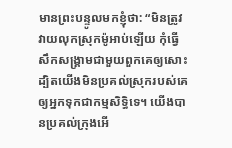មានព្រះបន្ទូលមកខ្ញុំថា: “មិនត្រូវវាយលុកស្រុកម៉ូអាប់ឡើយ កុំធ្វើសឹកសង្គ្រាមជាមួយពួកគេឲ្យសោះ ដ្បិតយើងមិនប្រគល់ស្រុករបស់គេឲ្យអ្នកទុកជាកម្មសិទ្ធិទេ។ យើងបានប្រគល់ក្រុងអើ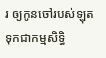រ ឲ្យកូនចៅរបស់ឡុត ទុកជាកម្មសិទ្ធិ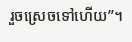រួចស្រេចទៅហើយ”។